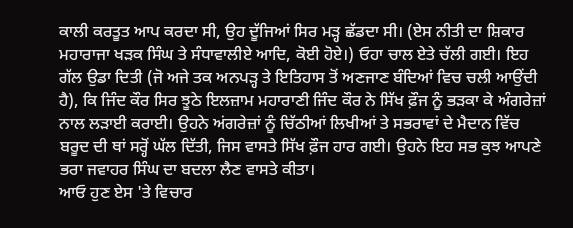ਕਾਲੀ ਕਰਤੂਤ ਆਪ ਕਰਦਾ ਸੀ, ਉਹ ਦੂੱਜਿਆਂ ਸਿਰ ਮੜ੍ਹ ਛੱਡਦਾ ਸੀ। (ਏਸ ਨੀਤੀ ਦਾ ਸ਼ਿਕਾਰ ਮਹਾਰਾਜਾ ਖੜਕ ਸਿੰਘ ਤੇ ਸੰਧਾਵਾਲੀਏ ਆਦਿ, ਕੋਈ ਹੋਏ।) ਓਹਾ ਚਾਲ ਏਤੇ ਚੱਲੀ ਗਈ। ਇਹ ਗੱਲ ਉਡਾ ਦਿਤੀ (ਜੋ ਅਜੇ ਤਕ ਅਨਪੜ੍ਹ ਤੇ ਇਤਿਹਾਸ ਤੋਂ ਅਣਜਾਣ ਬੰਦਿਆਂ ਵਿਚ ਚਲੀ ਆਉਂਦੀ ਹੈ), ਕਿ ਜਿੰਦ ਕੌਰ ਸਿਰ ਝੂਠੇ ਇਲਜ਼ਾਮ ਮਹਾਰਾਣੀ ਜਿੰਦ ਕੌਰ ਨੇ ਸਿੱਖ ਫ਼ੌਜ ਨੂੰ ਭੜਕਾ ਕੇ ਅੰਗਰੇਜ਼ਾਂ ਨਾਲ ਲੜਾਈ ਕਰਾਈ। ਉਹਨੇ ਅਂਗਰੇਜ਼ਾਂ ਨੂੰ ਚਿੱਠੀਆਂ ਲਿਖੀਆਂ ਤੇ ਸਭਰਾਵਾਂ ਦੇ ਮੈਦਾਨ ਵਿੱਚ ਬਰੂਦ ਦੀ ਥਾਂ ਸਰ੍ਹੋਂ ਘੱਲ ਦਿੱਤੀ, ਜਿਸ ਵਾਸਤੇ ਸਿੱਖ ਫ਼ੌਜ ਹਾਰ ਗਈ। ਉਹਨੇ ਇਹ ਸਭ ਕੁਝ ਆਪਣੇ ਭਰਾ ਜਵਾਹਰ ਸਿੰਘ ਦਾ ਬਦਲਾ ਲੈਣ ਵਾਸਤੇ ਕੀਤਾ।
ਆਓ ਹੁਣ ਏਸ 'ਤੇ ਵਿਚਾਰ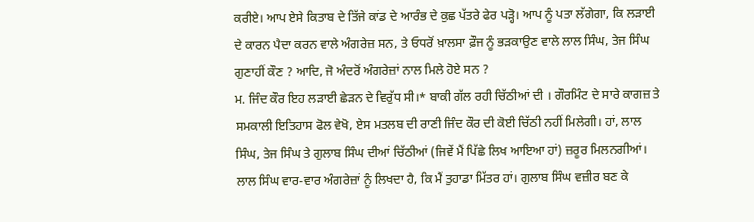ਕਰੀਏ। ਆਪ ਏਸੇ ਕਿਤਾਬ ਦੇ ਤਿੱਜੇ ਕਾਂਡ ਦੇ ਆਰੰਭ ਦੇ ਕੁਛ ਪੱਤਰੇ ਫੇਰ ਪੜ੍ਹੋ। ਆਪ ਨੂੰ ਪਤਾ ਲੱਗੇਗਾ, ਕਿ ਲੜਾਈ ਦੇ ਕਾਰਨ ਪੈਦਾ ਕਰਨ ਵਾਲੇ ਅੰਗਰੇਜ਼ ਸਨ, ਤੇ ਓਧਰੋਂ ਖ਼ਾਲਸਾ ਫ਼ੌਜ ਨੂੰ ਭੜਕਾਉਣ ਵਾਲੇ ਲਾਲ ਸਿੰਘ, ਤੇਜ ਸਿੰਘ ਗੁਣਾਹੀਂ ਕੌਣ ? ਆਦਿ, ਜੋ ਅੰਦਰੋਂ ਅੰਗਰੇਜ਼ਾਂ ਨਾਲ ਮਿਲੇ ਹੋਏ ਸਨ ?
ਮ. ਜਿੰਦ ਕੌਰ ਇਹ ਲੜਾਈ ਛੇੜਨ ਦੇ ਵਿਰੁੱਧ ਸੀ।* ਬਾਕੀ ਗੱਲ ਰਹੀ ਚਿੱਠੀਆਂ ਦੀ । ਗੌਰਮਿੰਟ ਦੇ ਸਾਰੇ ਕਾਗਜ਼ ਤੇ ਸਮਕਾਲੀ ਇਤਿਹਾਸ ਫੋਲ ਵੇਖੋ, ਏਸ ਮਤਲਬ ਦੀ ਰਾਣੀ ਜਿੰਦ ਕੌਰ ਦੀ ਕੋਈ ਚਿੱਠੀ ਨਹੀਂ ਮਿਲੇਗੀ। ਹਾਂ, ਲਾਲ ਸਿੰਘ, ਤੇਜ ਸਿੰਘ ਤੇ ਗੁਲਾਬ ਸਿੰਘ ਦੀਆਂ ਚਿੱਠੀਆਂ (ਜਿਵੇਂ ਮੈਂ ਪਿੱਛੇ ਲਿਖ ਆਇਆ ਹਾਂ) ਜ਼ਰੂਰ ਮਿਲਨਗੀਆਂ। ਲਾਲ ਸਿੰਘ ਵਾਰ-ਵਾਰ ਅੰਗਰੇਜ਼ਾਂ ਨੂੰ ਲਿਖਦਾ ਹੈ, ਕਿ ਮੈਂ ਤੁਹਾਡਾ ਮਿੱਤਰ ਹਾਂ। ਗੁਲਾਬ ਸਿੰਘ ਵਜ਼ੀਰ ਬਣ ਕੇ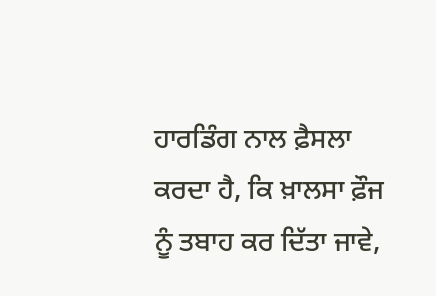ਹਾਰਡਿੰਗ ਨਾਲ ਫ਼ੈਸਲਾ ਕਰਦਾ ਹੈ, ਕਿ ਖ਼ਾਲਸਾ ਫ਼ੌਜ ਨੂੰ ਤਬਾਹ ਕਰ ਦਿੱਤਾ ਜਾਵੇ,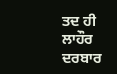ਤਦ ਹੀ ਲਾਹੌਰ ਦਰਬਾਰ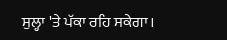ਸੁਲ੍ਹਾ 'ਤੇ ਪੱਕਾ ਰਹਿ ਸਕੇਗਾ।